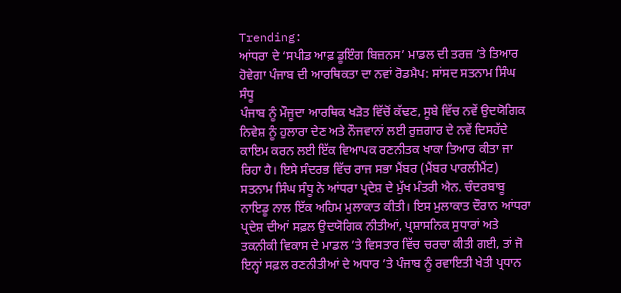Trending:
ਆਂਧਰਾ ਦੇ ‘ਸਪੀਡ ਆਫ਼ ਡੂਇੰਗ ਬਿਜ਼ਨਸ’ ਮਾਡਲ ਦੀ ਤਰਜ਼ ’ਤੇ ਤਿਆਰ ਹੋਵੇਗਾ ਪੰਜਾਬ ਦੀ ਆਰਥਿਕਤਾ ਦਾ ਨਵਾਂ ਰੋਡਮੈਪ: ਸਾਂਸਦ ਸਤਨਾਮ ਸਿੰਘ ਸੰਧੂ
ਪੰਜਾਬ ਨੂੰ ਮੌਜੂਦਾ ਆਰਥਿਕ ਖੜੋਤ ਵਿੱਚੋਂ ਕੱਢਣ, ਸੂਬੇ ਵਿੱਚ ਨਵੇਂ ਉਦਯੋਗਿਕ ਨਿਵੇਸ਼ ਨੂੰ ਹੁਲਾਰਾ ਦੇਣ ਅਤੇ ਨੌਜਵਾਨਾਂ ਲਈ ਰੁਜ਼ਗਾਰ ਦੇ ਨਵੇਂ ਦਿਸਹੱਦੇ ਕਾਇਮ ਕਰਨ ਲਈ ਇੱਕ ਵਿਆਪਕ ਰਣਨੀਤਕ ਖਾਕਾ ਤਿਆਰ ਕੀਤਾ ਜਾ ਰਿਹਾ ਹੈ। ਇਸੇ ਸੰਦਰਭ ਵਿੱਚ ਰਾਜ ਸਭਾ ਮੈਂਬਰ (ਮੈਂਬਰ ਪਾਰਲੀਮੈਂਟ) ਸਤਨਾਮ ਸਿੰਘ ਸੰਧੂ ਨੇ ਆਂਧਰਾ ਪ੍ਰਦੇਸ਼ ਦੇ ਮੁੱਖ ਮੰਤਰੀ ਐਨ. ਚੰਦਰਬਾਬੂ ਨਾਇਡੂ ਨਾਲ ਇੱਕ ਅਹਿਮ ਮੁਲਾਕਾਤ ਕੀਤੀ। ਇਸ ਮੁਲਾਕਾਤ ਦੌਰਾਨ ਆਂਧਰਾ ਪ੍ਰਦੇਸ਼ ਦੀਆਂ ਸਫ਼ਲ ਉਦਯੋਗਿਕ ਨੀਤੀਆਂ, ਪ੍ਰਸ਼ਾਸਨਿਕ ਸੁਧਾਰਾਂ ਅਤੇ ਤਕਨੀਕੀ ਵਿਕਾਸ ਦੇ ਮਾਡਲ ’ਤੇ ਵਿਸਤਾਰ ਵਿੱਚ ਚਰਚਾ ਕੀਤੀ ਗਈ, ਤਾਂ ਜੋ ਇਨ੍ਹਾਂ ਸਫ਼ਲ ਰਣਨੀਤੀਆਂ ਦੇ ਅਧਾਰ ’ਤੇ ਪੰਜਾਬ ਨੂੰ ਰਵਾਇਤੀ ਖੇਤੀ ਪ੍ਰਧਾਨ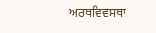ਅਰਥਵਿਵਸਥਾ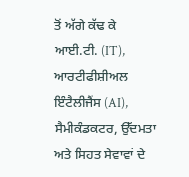ਤੋਂ ਅੱਗੇ ਕੱਢ ਕੇ ਆਈ.ਟੀ. (IT), ਆਰਟੀਫੀਸ਼ੀਅਲ ਇੰਟੈਲੀਜੈਂਸ (AI), ਸੈਮੀਕੰਡਕਟਰ, ਉੱਦਮਤਾ ਅਤੇ ਸਿਹਤ ਸੇਵਾਵਾਂ ਦੇ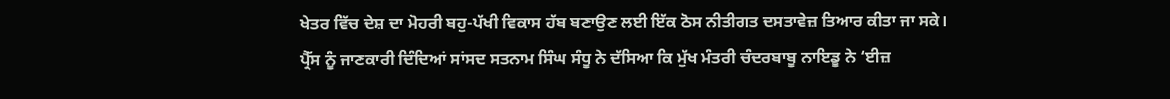ਖੇਤਰ ਵਿੱਚ ਦੇਸ਼ ਦਾ ਮੋਹਰੀ ਬਹੁ-ਪੱਖੀ ਵਿਕਾਸ ਹੱਬ ਬਣਾਉਣ ਲਈ ਇੱਕ ਠੋਸ ਨੀਤੀਗਤ ਦਸਤਾਵੇਜ਼ ਤਿਆਰ ਕੀਤਾ ਜਾ ਸਕੇ।
ਪ੍ਰੈੱਸ ਨੂੰ ਜਾਣਕਾਰੀ ਦਿੰਦਿਆਂ ਸਾਂਸਦ ਸਤਨਾਮ ਸਿੰਘ ਸੰਧੂ ਨੇ ਦੱਸਿਆ ਕਿ ਮੁੱਖ ਮੰਤਰੀ ਚੰਦਰਬਾਬੂ ਨਾਇਡੂ ਨੇ ‘ਈਜ਼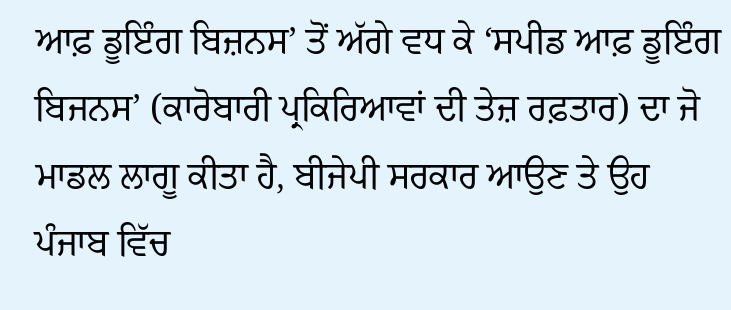ਆਫ਼ ਡੂਇੰਗ ਬਿਜ਼ਨਸ’ ਤੋਂ ਅੱਗੇ ਵਧ ਕੇ ‘ਸਪੀਡ ਆਫ਼ ਡੂਇੰਗ ਬਿਜਨਸ’ (ਕਾਰੋਬਾਰੀ ਪ੍ਰਕਿਰਿਆਵਾਂ ਦੀ ਤੇਜ਼ ਰਫ਼ਤਾਰ) ਦਾ ਜੋ ਮਾਡਲ ਲਾਗੂ ਕੀਤਾ ਹੈ, ਬੀਜੇਪੀ ਸਰਕਾਰ ਆਉਣ ਤੇ ਉਹ ਪੰਜਾਬ ਵਿੱਚ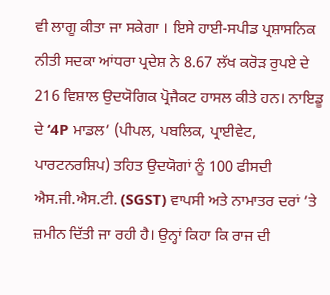ਵੀ ਲਾਗੂ ਕੀਤਾ ਜਾ ਸਕੇਗਾ । ਇਸੇ ਹਾਈ-ਸਪੀਡ ਪ੍ਰਸ਼ਾਸਨਿਕ ਨੀਤੀ ਸਦਕਾ ਆਂਧਰਾ ਪ੍ਰਦੇਸ਼ ਨੇ 8.67 ਲੱਖ ਕਰੋੜ ਰੁਪਏ ਦੇ 216 ਵਿਸ਼ਾਲ ਉਦਯੋਗਿਕ ਪ੍ਰੋਜੈਕਟ ਹਾਸਲ ਕੀਤੇ ਹਨ। ਨਾਇਡੂ ਦੇ ‘4P ਮਾਡਲ’ (ਪੀਪਲ, ਪਬਲਿਕ, ਪ੍ਰਾਈਵੇਟ, ਪਾਰਟਨਰਸ਼ਿਪ) ਤਹਿਤ ਉਦਯੋਗਾਂ ਨੂੰ 100 ਫੀਸਦੀ ਐਸ.ਜੀ.ਐਸ.ਟੀ. (SGST) ਵਾਪਸੀ ਅਤੇ ਨਾਮਾਤਰ ਦਰਾਂ ’ਤੇ ਜ਼ਮੀਨ ਦਿੱਤੀ ਜਾ ਰਹੀ ਹੈ। ਉਨ੍ਹਾਂ ਕਿਹਾ ਕਿ ਰਾਜ ਦੀ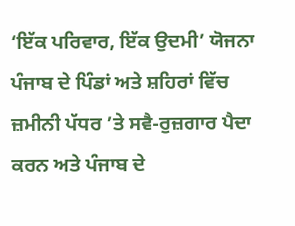‘ਇੱਕ ਪਰਿਵਾਰ, ਇੱਕ ਉਦਮੀ’ ਯੋਜਨਾ ਪੰਜਾਬ ਦੇ ਪਿੰਡਾਂ ਅਤੇ ਸ਼ਹਿਰਾਂ ਵਿੱਚ ਜ਼ਮੀਨੀ ਪੱਧਰ ’ਤੇ ਸਵੈ-ਰੁਜ਼ਗਾਰ ਪੈਦਾ ਕਰਨ ਅਤੇ ਪੰਜਾਬ ਦੇ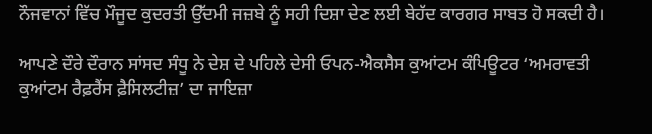ਨੌਜਵਾਨਾਂ ਵਿੱਚ ਮੌਜੂਦ ਕੁਦਰਤੀ ਉੱਦਮੀ ਜਜ਼ਬੇ ਨੂੰ ਸਹੀ ਦਿਸ਼ਾ ਦੇਣ ਲਈ ਬੇਹੱਦ ਕਾਰਗਰ ਸਾਬਤ ਹੋ ਸਕਦੀ ਹੈ।

ਆਪਣੇ ਦੌਰੇ ਦੌਰਾਨ ਸਾਂਸਦ ਸੰਧੂ ਨੇ ਦੇਸ਼ ਦੇ ਪਹਿਲੇ ਦੇਸੀ ਓਪਨ-ਐਕਸੈਸ ਕੁਆਂਟਮ ਕੰਪਿਊਟਰ ‘ਅਮਰਾਵਤੀ ਕੁਆਂਟਮ ਰੈਫ਼ਰੈਂਸ ਫ਼ੈਸਿਲਟੀਜ਼’ ਦਾ ਜਾਇਜ਼ਾ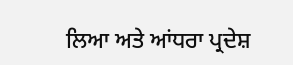ਲਿਆ ਅਤੇ ਆਂਧਰਾ ਪ੍ਰਦੇਸ਼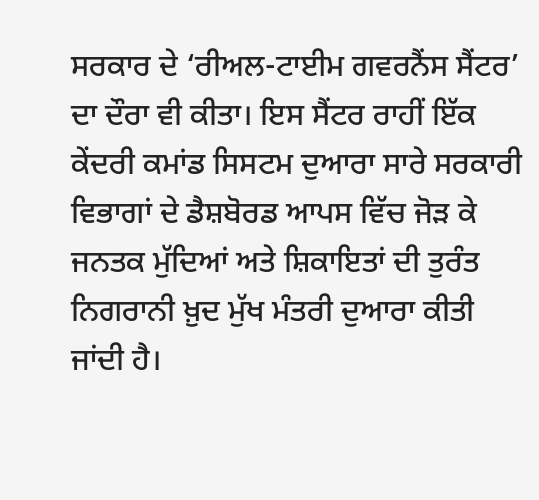ਸਰਕਾਰ ਦੇ ‘ਰੀਅਲ-ਟਾਈਮ ਗਵਰਨੈਂਸ ਸੈਂਟਰ’ ਦਾ ਦੌਰਾ ਵੀ ਕੀਤਾ। ਇਸ ਸੈਂਟਰ ਰਾਹੀਂ ਇੱਕ ਕੇਂਦਰੀ ਕਮਾਂਡ ਸਿਸਟਮ ਦੁਆਰਾ ਸਾਰੇ ਸਰਕਾਰੀ ਵਿਭਾਗਾਂ ਦੇ ਡੈਸ਼ਬੋਰਡ ਆਪਸ ਵਿੱਚ ਜੋੜ ਕੇ ਜਨਤਕ ਮੁੱਦਿਆਂ ਅਤੇ ਸ਼ਿਕਾਇਤਾਂ ਦੀ ਤੁਰੰਤ ਨਿਗਰਾਨੀ ਖ਼ੁਦ ਮੁੱਖ ਮੰਤਰੀ ਦੁਆਰਾ ਕੀਤੀ ਜਾਂਦੀ ਹੈ।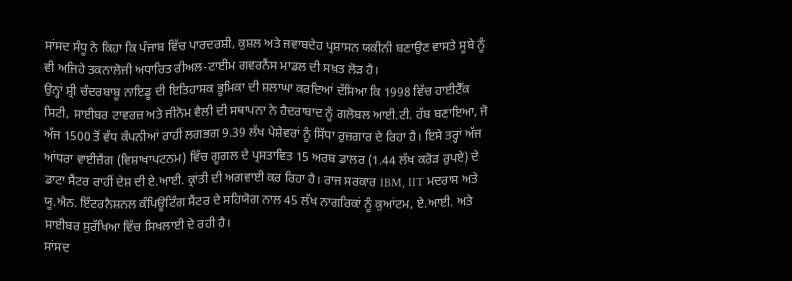ਸਾਂਸਦ ਸੰਧੂ ਨੇ ਕਿਹਾ ਕਿ ਪੰਜਾਬ ਵਿੱਚ ਪਾਰਦਰਸ਼ੀ, ਕੁਸ਼ਲ ਅਤੇ ਜਵਾਬਦੇਹ ਪ੍ਰਸ਼ਾਸਨ ਯਕੀਨੀ ਬਣਾਉਣ ਵਾਸਤੇ ਸੂਬੇ ਨੂੰ ਵੀ ਅਜਿਹੇ ਤਕਨਾਲੋਜੀ ਅਧਾਰਿਤ ਰੀਅਲ-ਟਾਈਮ ਗਵਰਨੈਂਸ ਮਾਡਲ ਦੀ ਸਖ਼ਤ ਲੋੜ ਹੈ।
ਉਨ੍ਹਾਂ ਸ਼੍ਰੀ ਚੰਦਰਬਾਬੂ ਨਾਇਡੂ ਦੀ ਇਤਿਹਾਸਕ ਭੂਮਿਕਾ ਦੀ ਸ਼ਲਾਘਾ ਕਰਦਿਆਂ ਦੱਸਿਆ ਕਿ 1998 ਵਿੱਚ ਹਾਈਟੈੱਕ ਸਿਟੀ, ਸਾਈਬਰ ਟਾਵਰਜ਼ ਅਤੇ ਜੀਨੋਮ ਵੈਲੀ ਦੀ ਸਥਾਪਨਾ ਨੇ ਹੈਦਰਾਬਾਦ ਨੂੰ ਗਲੋਬਲ ਆਈ.ਟੀ. ਹੱਬ ਬਣਾਇਆ, ਜੋ ਅੱਜ 1500 ਤੋਂ ਵੱਧ ਕੰਪਨੀਆਂ ਰਾਹੀਂ ਲਗਭਗ 9.39 ਲੱਖ ਪੇਸ਼ੇਵਰਾਂ ਨੂੰ ਸਿੱਧਾ ਰੁਜ਼ਗਾਰ ਦੇ ਰਿਹਾ ਹੈ। ਇਸੇ ਤਰ੍ਹਾਂ ਅੱਜ ਆਂਧਰਾ ਵਾਈਜ਼ੈਗ (ਵਿਸ਼ਾਖਾਪਟਨਮ) ਵਿੱਚ ਗੂਗਲ ਦੇ ਪ੍ਰਸਤਾਵਿਤ 15 ਅਰਬ ਡਾਲਰ (1.44 ਲੱਖ ਕਰੋੜ ਰੁਪਏ) ਦੇ ਡਾਟਾ ਸੈਂਟਰ ਰਾਹੀਂ ਦੇਸ਼ ਦੀ ਏ.ਆਈ. ਕ੍ਰਾਂਤੀ ਦੀ ਅਗਵਾਈ ਕਰ ਰਿਹਾ ਹੈ। ਰਾਜ ਸਰਕਾਰ IBM, IIT ਮਦਰਾਸ ਅਤੇ ਯੂ.ਐਨ. ਇੰਟਰਨੈਸ਼ਨਲ ਕੰਪਿਊਟਿੰਗ ਸੈਂਟਰ ਦੇ ਸਹਿਯੋਗ ਨਾਲ 45 ਲੱਖ ਨਾਗਰਿਕਾਂ ਨੂੰ ਕੁਆਂਟਮ, ਏ.ਆਈ. ਅਤੇ ਸਾਈਬਰ ਸੁਰੱਖਿਆ ਵਿੱਚ ਸਿਖਲਾਈ ਦੇ ਰਹੀ ਹੈ।
ਸਾਂਸਦ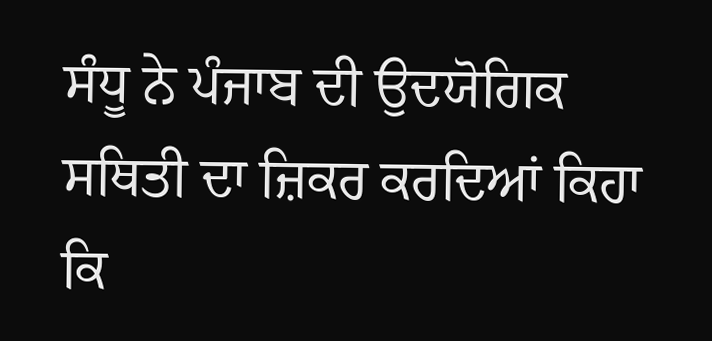ਸੰਧੂ ਨੇ ਪੰਜਾਬ ਦੀ ਉਦਯੋਗਿਕ ਸਥਿਤੀ ਦਾ ਜ਼ਿਕਰ ਕਰਦਿਆਂ ਕਿਹਾ ਕਿ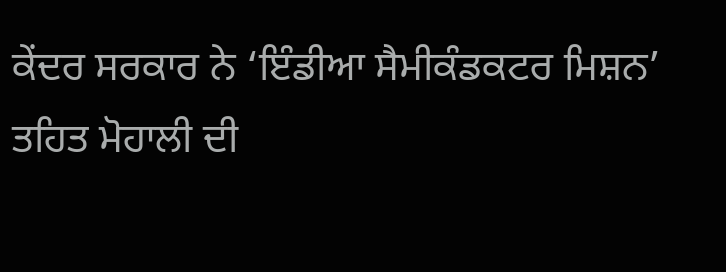ਕੇਂਦਰ ਸਰਕਾਰ ਨੇ ‘ਇੰਡੀਆ ਸੈਮੀਕੰਡਕਟਰ ਮਿਸ਼ਨ’ ਤਹਿਤ ਮੋਹਾਲੀ ਦੀ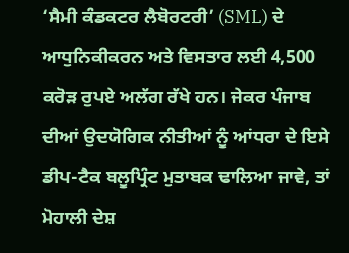‘ਸੈਮੀ ਕੰਡਕਟਰ ਲੈਬੋਰਟਰੀ’ (SML) ਦੇ ਆਧੁਨਿਕੀਕਰਨ ਅਤੇ ਵਿਸਤਾਰ ਲਈ 4,500 ਕਰੋੜ ਰੁਪਏ ਅਲੱਗ ਰੱਖੇ ਹਨ। ਜੇਕਰ ਪੰਜਾਬ ਦੀਆਂ ਉਦਯੋਗਿਕ ਨੀਤੀਆਂ ਨੂੰ ਆਂਧਰਾ ਦੇ ਇਸੇ ਡੀਪ-ਟੈਕ ਬਲੂਪ੍ਰਿੰਟ ਮੁਤਾਬਕ ਢਾਲਿਆ ਜਾਵੇ, ਤਾਂ ਮੋਹਾਲੀ ਦੇਸ਼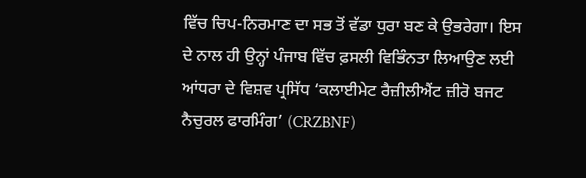ਵਿੱਚ ਚਿਪ-ਨਿਰਮਾਣ ਦਾ ਸਭ ਤੋਂ ਵੱਡਾ ਧੁਰਾ ਬਣ ਕੇ ਉਭਰੇਗਾ। ਇਸ ਦੇ ਨਾਲ ਹੀ ਉਨ੍ਹਾਂ ਪੰਜਾਬ ਵਿੱਚ ਫ਼ਸਲੀ ਵਿਭਿੰਨਤਾ ਲਿਆਉਣ ਲਈ ਆਂਧਰਾ ਦੇ ਵਿਸ਼ਵ ਪ੍ਰਸਿੱਧ ‘ਕਲਾਈਮੇਟ ਰੈਜ਼ੀਲੀਐਂਟ ਜ਼ੀਰੋ ਬਜਟ ਨੈਚੁਰਲ ਫਾਰਮਿੰਗ’ (CRZBNF)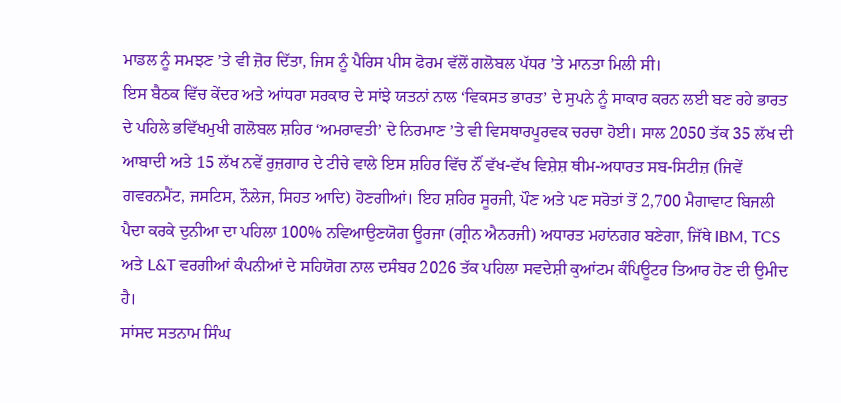ਮਾਡਲ ਨੂੰ ਸਮਝਣ ’ਤੇ ਵੀ ਜ਼ੋਰ ਦਿੱਤਾ, ਜਿਸ ਨੂੰ ਪੈਰਿਸ ਪੀਸ ਫੋਰਮ ਵੱਲੋਂ ਗਲੋਬਲ ਪੱਧਰ ’ਤੇ ਮਾਨਤਾ ਮਿਲੀ ਸੀ।
ਇਸ ਬੈਠਕ ਵਿੱਚ ਕੇਂਦਰ ਅਤੇ ਆਂਧਰਾ ਸਰਕਾਰ ਦੇ ਸਾਂਝੇ ਯਤਨਾਂ ਨਾਲ ‘ਵਿਕਸਤ ਭਾਰਤ’ ਦੇ ਸੁਪਨੇ ਨੂੰ ਸਾਕਾਰ ਕਰਨ ਲਈ ਬਣ ਰਹੇ ਭਾਰਤ ਦੇ ਪਹਿਲੇ ਭਵਿੱਖਮੁਖੀ ਗਲੋਬਲ ਸ਼ਹਿਰ ‘ਅਮਰਾਵਤੀ’ ਦੇ ਨਿਰਮਾਣ ’ਤੇ ਵੀ ਵਿਸਥਾਰਪੂਰਵਕ ਚਰਚਾ ਹੋਈ। ਸਾਲ 2050 ਤੱਕ 35 ਲੱਖ ਦੀ ਆਬਾਦੀ ਅਤੇ 15 ਲੱਖ ਨਵੇਂ ਰੁਜ਼ਗਾਰ ਦੇ ਟੀਚੇ ਵਾਲੇ ਇਸ ਸ਼ਹਿਰ ਵਿੱਚ ਨੌਂ ਵੱਖ-ਵੱਖ ਵਿਸ਼ੇਸ਼ ਥੀਮ-ਅਧਾਰਤ ਸਬ-ਸਿਟੀਜ਼ (ਜਿਵੇਂ ਗਵਰਨਮੈਂਟ, ਜਸਟਿਸ, ਨੌਲੇਜ, ਸਿਹਤ ਆਦਿ) ਹੋਣਗੀਆਂ। ਇਹ ਸ਼ਹਿਰ ਸੂਰਜੀ, ਪੌਣ ਅਤੇ ਪਣ ਸਰੋਤਾਂ ਤੋਂ 2,700 ਮੈਗਾਵਾਟ ਬਿਜਲੀ ਪੈਦਾ ਕਰਕੇ ਦੁਨੀਆ ਦਾ ਪਹਿਲਾ 100% ਨਵਿਆਉਣਯੋਗ ਊਰਜਾ (ਗ੍ਰੀਨ ਐਨਰਜੀ) ਅਧਾਰਤ ਮਹਾਂਨਗਰ ਬਣੇਗਾ, ਜਿੱਥੇ IBM, TCS ਅਤੇ L&T ਵਰਗੀਆਂ ਕੰਪਨੀਆਂ ਦੇ ਸਹਿਯੋਗ ਨਾਲ ਦਸੰਬਰ 2026 ਤੱਕ ਪਹਿਲਾ ਸਵਦੇਸ਼ੀ ਕੁਆਂਟਮ ਕੰਪਿਊਟਰ ਤਿਆਰ ਹੋਣ ਦੀ ਉਮੀਦ ਹੈ।
ਸਾਂਸਦ ਸਤਨਾਮ ਸਿੰਘ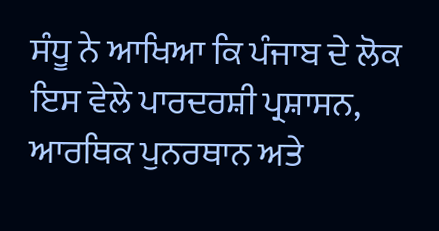ਸੰਧੂ ਨੇ ਆਖਿਆ ਕਿ ਪੰਜਾਬ ਦੇ ਲੋਕ ਇਸ ਵੇਲੇ ਪਾਰਦਰਸ਼ੀ ਪ੍ਰਸ਼ਾਸਨ, ਆਰਥਿਕ ਪੁਨਰਥਾਨ ਅਤੇ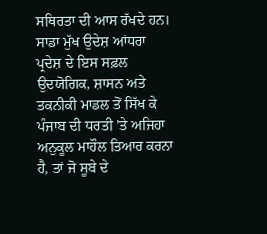ਸਥਿਰਤਾ ਦੀ ਆਸ ਰੱਖਦੇ ਹਨ। ਸਾਡਾ ਮੁੱਖ ਉਦੇਸ਼ ਆਂਧਰਾ ਪ੍ਰਦੇਸ਼ ਦੇ ਇਸ ਸਫ਼ਲ ਉਦਯੋਗਿਕ, ਸ਼ਾਸਨ ਅਤੇ ਤਕਨੀਕੀ ਮਾਡਲ ਤੋਂ ਸਿੱਖ ਕੇ ਪੰਜਾਬ ਦੀ ਧਰਤੀ ’ਤੇ ਅਜਿਹਾ ਅਨੁਕੂਲ ਮਾਹੌਲ ਤਿਆਰ ਕਰਨਾ ਹੈ, ਤਾਂ ਜੋ ਸੂਬੇ ਦੇ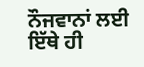ਨੌਜਵਾਨਾਂ ਲਈ ਇੱਥੇ ਹੀ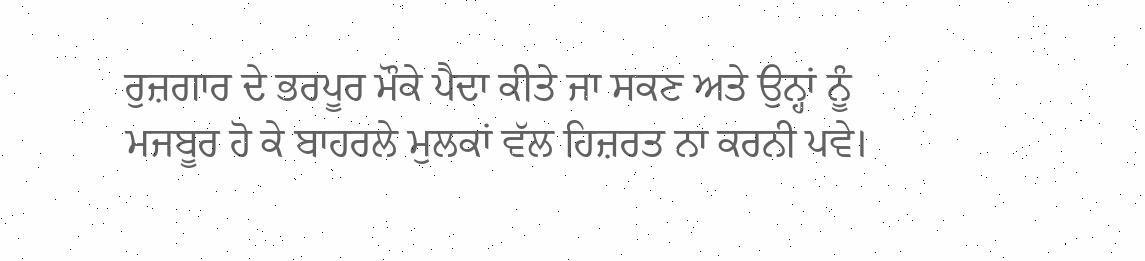ਰੁਜ਼ਗਾਰ ਦੇ ਭਰਪੂਰ ਮੌਕੇ ਪੈਦਾ ਕੀਤੇ ਜਾ ਸਕਣ ਅਤੇ ਉਨ੍ਹਾਂ ਨੂੰ ਮਜਬੂਰ ਹੋ ਕੇ ਬਾਹਰਲੇ ਮੁਲਕਾਂ ਵੱਲ ਹਿਜ਼ਰਤ ਨਾ ਕਰਨੀ ਪਵੇ।